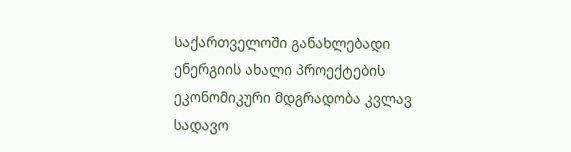საქართველოში განახლებადი ენერგიის ახალი პროექტების ეკონომიკური მდგრადობა კვლავ სადავო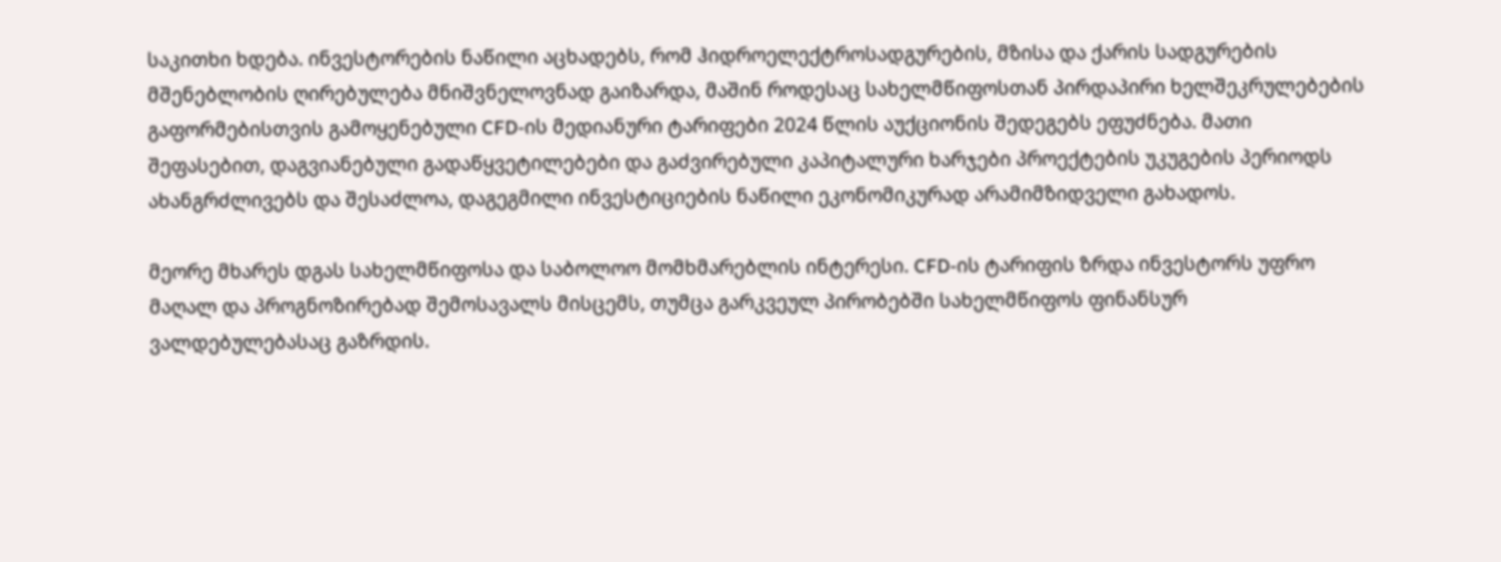საკითხი ხდება. ინვესტორების ნაწილი აცხადებს, რომ ჰიდროელექტროსადგურების, მზისა და ქარის სადგურების მშენებლობის ღირებულება მნიშვნელოვნად გაიზარდა, მაშინ როდესაც სახელმწიფოსთან პირდაპირი ხელშეკრულებების გაფორმებისთვის გამოყენებული CFD-ის მედიანური ტარიფები 2024 წლის აუქციონის შედეგებს ეფუძნება. მათი შეფასებით, დაგვიანებული გადაწყვეტილებები და გაძვირებული კაპიტალური ხარჯები პროექტების უკუგების პერიოდს ახანგრძლივებს და შესაძლოა, დაგეგმილი ინვესტიციების ნაწილი ეკონომიკურად არამიმზიდველი გახადოს.

მეორე მხარეს დგას სახელმწიფოსა და საბოლოო მომხმარებლის ინტერესი. CFD-ის ტარიფის ზრდა ინვესტორს უფრო მაღალ და პროგნოზირებად შემოსავალს მისცემს, თუმცა გარკვეულ პირობებში სახელმწიფოს ფინანსურ ვალდებულებასაც გაზრდის.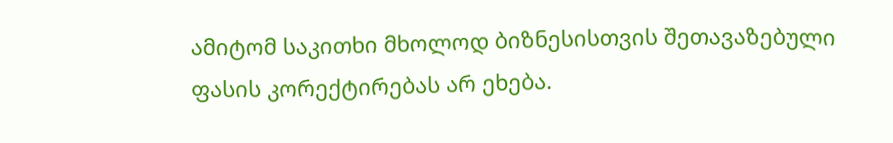ამიტომ საკითხი მხოლოდ ბიზნესისთვის შეთავაზებული ფასის კორექტირებას არ ეხება.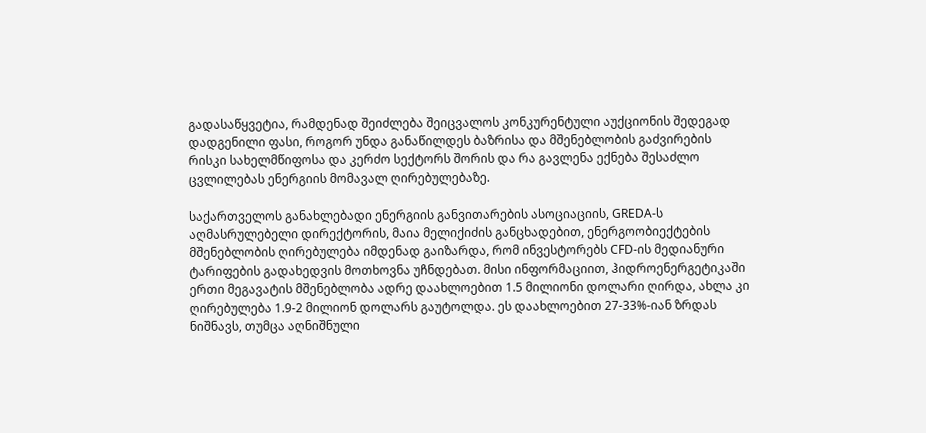გადასაწყვეტია, რამდენად შეიძლება შეიცვალოს კონკურენტული აუქციონის შედეგად დადგენილი ფასი, როგორ უნდა განაწილდეს ბაზრისა და მშენებლობის გაძვირების რისკი სახელმწიფოსა და კერძო სექტორს შორის და რა გავლენა ექნება შესაძლო ცვლილებას ენერგიის მომავალ ღირებულებაზე.

საქართველოს განახლებადი ენერგიის განვითარების ასოციაციის, GREDA-ს აღმასრულებელი დირექტორის, მაია მელიქიძის განცხადებით, ენერგოობიექტების მშენებლობის ღირებულება იმდენად გაიზარდა, რომ ინვესტორებს CFD-ის მედიანური ტარიფების გადახედვის მოთხოვნა უჩნდებათ. მისი ინფორმაციით, ჰიდროენერგეტიკაში ერთი მეგავატის მშენებლობა ადრე დაახლოებით 1.5 მილიონი დოლარი ღირდა, ახლა კი ღირებულება 1.9-2 მილიონ დოლარს გაუტოლდა. ეს დაახლოებით 27-33%-იან ზრდას ნიშნავს, თუმცა აღნიშნული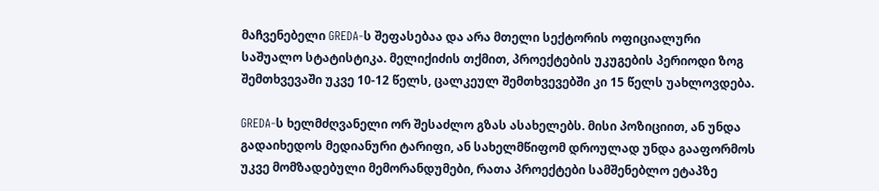მაჩვენებელი GREDA-ს შეფასებაა და არა მთელი სექტორის ოფიციალური საშუალო სტატისტიკა. მელიქიძის თქმით, პროექტების უკუგების პერიოდი ზოგ შემთხვევაში უკვე 10-12 წელს, ცალკეულ შემთხვევებში კი 15 წელს უახლოვდება.

GREDA-ს ხელმძღვანელი ორ შესაძლო გზას ასახელებს. მისი პოზიციით, ან უნდა გადაიხედოს მედიანური ტარიფი, ან სახელმწიფომ დროულად უნდა გააფორმოს უკვე მომზადებული მემორანდუმები, რათა პროექტები სამშენებლო ეტაპზე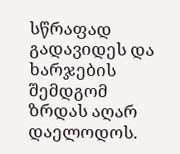სწრაფად გადავიდეს და ხარჯების შემდგომ ზრდას აღარ დაელოდოს.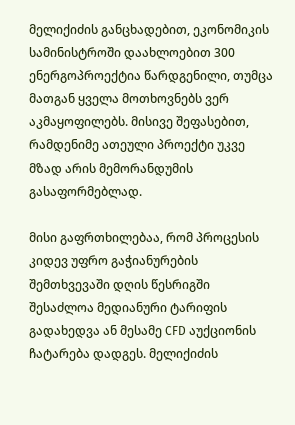მელიქიძის განცხადებით, ეკონომიკის სამინისტროში დაახლოებით 300 ენერგოპროექტია წარდგენილი, თუმცა მათგან ყველა მოთხოვნებს ვერ აკმაყოფილებს. მისივე შეფასებით, რამდენიმე ათეული პროექტი უკვე მზად არის მემორანდუმის გასაფორმებლად.

მისი გაფრთხილებაა, რომ პროცესის კიდევ უფრო გაჭიანურების შემთხვევაში დღის წესრიგში შესაძლოა მედიანური ტარიფის გადახედვა ან მესამე CFD აუქციონის ჩატარება დადგეს. მელიქიძის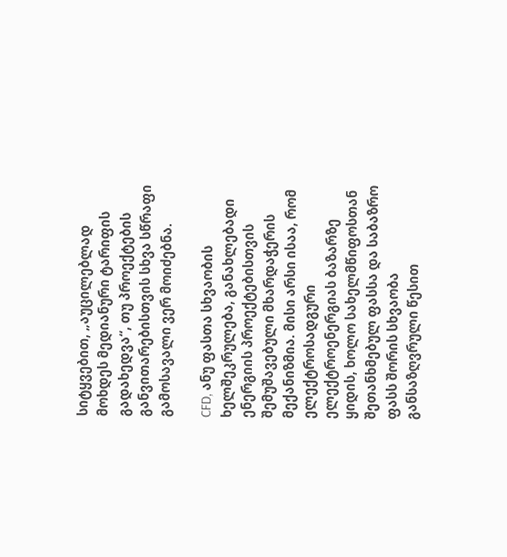სიტყვებით, „აუცილებლად მოხდეს მედიანური ტარიფის გადახედვა“, თუ პროექტების განვითარებისთვის სხვა სწრაფი გამოსავალი ვერ მოიძებნა.

CFD, ანუ ფასთა სხვაობის ხელშეკრულება, განახლებადი ენერგიის პროექტებისთვის შემუშავებული მხარდაჭერის მექანიზმია. მისი არსი ისაა, რომ ელექტროსადგური ელექტროენერგიას ბაზარზე ყიდის, ხოლო სახელმწიფოსთან შეთანხმებულ ფასსა და საბაზრო ფასს შორის სხვაობა განსაზღვრული წესით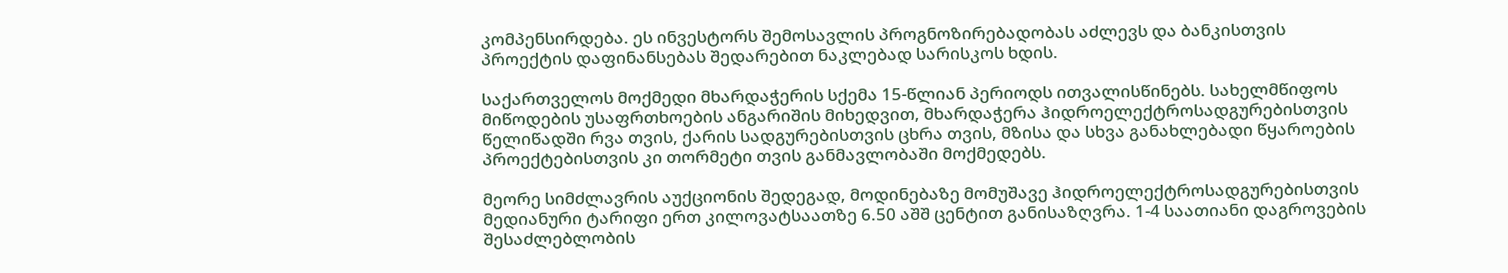კომპენსირდება. ეს ინვესტორს შემოსავლის პროგნოზირებადობას აძლევს და ბანკისთვის პროექტის დაფინანსებას შედარებით ნაკლებად სარისკოს ხდის.

საქართველოს მოქმედი მხარდაჭერის სქემა 15-წლიან პერიოდს ითვალისწინებს. სახელმწიფოს მიწოდების უსაფრთხოების ანგარიშის მიხედვით, მხარდაჭერა ჰიდროელექტროსადგურებისთვის წელიწადში რვა თვის, ქარის სადგურებისთვის ცხრა თვის, მზისა და სხვა განახლებადი წყაროების პროექტებისთვის კი თორმეტი თვის განმავლობაში მოქმედებს.

მეორე სიმძლავრის აუქციონის შედეგად, მოდინებაზე მომუშავე ჰიდროელექტროსადგურებისთვის მედიანური ტარიფი ერთ კილოვატსაათზე 6.50 აშშ ცენტით განისაზღვრა. 1-4 საათიანი დაგროვების შესაძლებლობის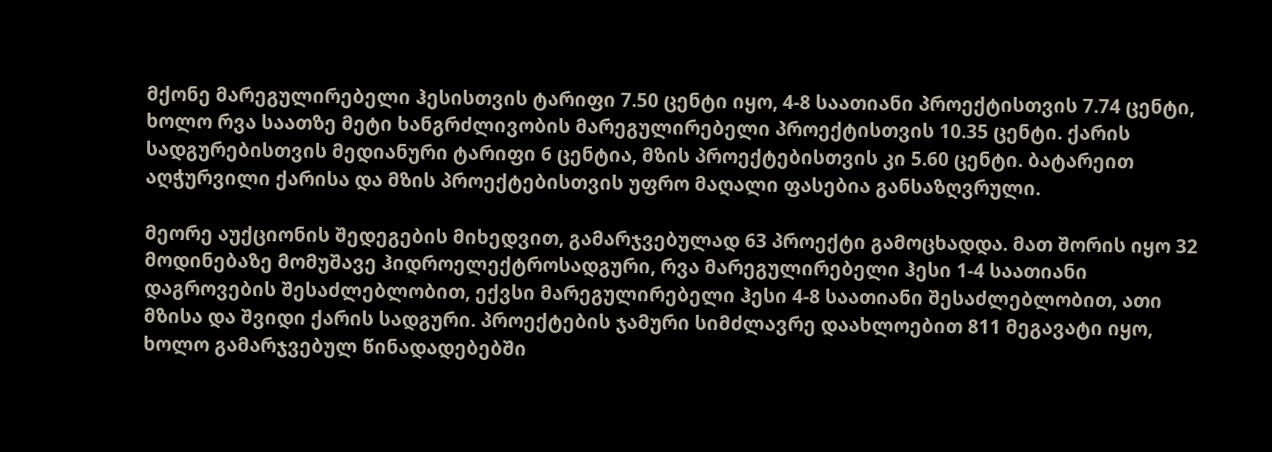მქონე მარეგულირებელი ჰესისთვის ტარიფი 7.50 ცენტი იყო, 4-8 საათიანი პროექტისთვის 7.74 ცენტი, ხოლო რვა საათზე მეტი ხანგრძლივობის მარეგულირებელი პროექტისთვის 10.35 ცენტი. ქარის სადგურებისთვის მედიანური ტარიფი 6 ცენტია, მზის პროექტებისთვის კი 5.60 ცენტი. ბატარეით აღჭურვილი ქარისა და მზის პროექტებისთვის უფრო მაღალი ფასებია განსაზღვრული.

მეორე აუქციონის შედეგების მიხედვით, გამარჯვებულად 63 პროექტი გამოცხადდა. მათ შორის იყო 32 მოდინებაზე მომუშავე ჰიდროელექტროსადგური, რვა მარეგულირებელი ჰესი 1-4 საათიანი დაგროვების შესაძლებლობით, ექვსი მარეგულირებელი ჰესი 4-8 საათიანი შესაძლებლობით, ათი მზისა და შვიდი ქარის სადგური. პროექტების ჯამური სიმძლავრე დაახლოებით 811 მეგავატი იყო, ხოლო გამარჯვებულ წინადადებებში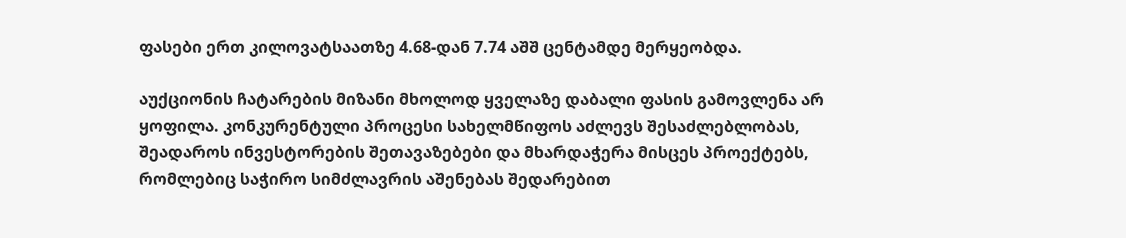ფასები ერთ კილოვატსაათზე 4.68-დან 7.74 აშშ ცენტამდე მერყეობდა.

აუქციონის ჩატარების მიზანი მხოლოდ ყველაზე დაბალი ფასის გამოვლენა არ ყოფილა. კონკურენტული პროცესი სახელმწიფოს აძლევს შესაძლებლობას, შეადაროს ინვესტორების შეთავაზებები და მხარდაჭერა მისცეს პროექტებს, რომლებიც საჭირო სიმძლავრის აშენებას შედარებით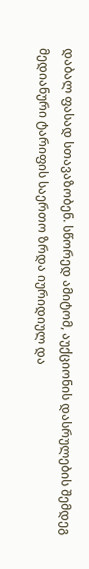დაბალ ფასად სთავაზობენ. სწორედ ამიტომ, აუქციონის დასრულების შემდეგ მედიანური ტარიფის საერთო ზრდა იურიდიულ და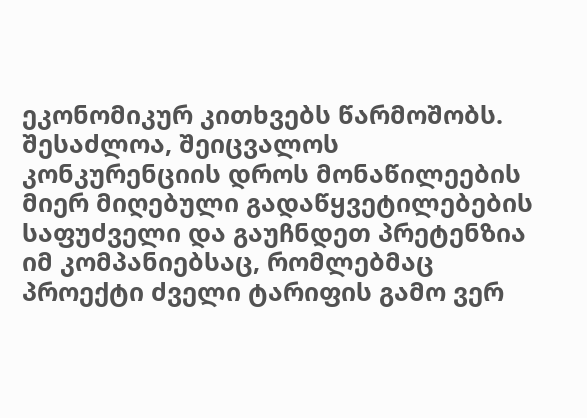ეკონომიკურ კითხვებს წარმოშობს. შესაძლოა, შეიცვალოს კონკურენციის დროს მონაწილეების მიერ მიღებული გადაწყვეტილებების საფუძველი და გაუჩნდეთ პრეტენზია იმ კომპანიებსაც, რომლებმაც პროექტი ძველი ტარიფის გამო ვერ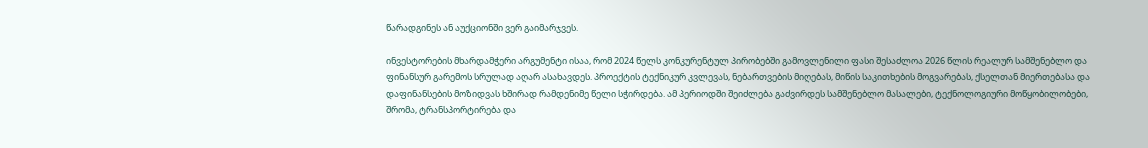წარადგინეს ან აუქციონში ვერ გაიმარჯვეს.

ინვესტორების მხარდამჭერი არგუმენტი ისაა, რომ 2024 წელს კონკურენტულ პირობებში გამოვლენილი ფასი შესაძლოა 2026 წლის რეალურ სამშენებლო და ფინანსურ გარემოს სრულად აღარ ასახავდეს. პროექტის ტექნიკურ კვლევას, ნებართვების მიღებას, მიწის საკითხების მოგვარებას, ქსელთან მიერთებასა და დაფინანსების მოზიდვას ხშირად რამდენიმე წელი სჭირდება. ამ პერიოდში შეიძლება გაძვირდეს სამშენებლო მასალები, ტექნოლოგიური მოწყობილობები, შრომა, ტრანსპორტირება და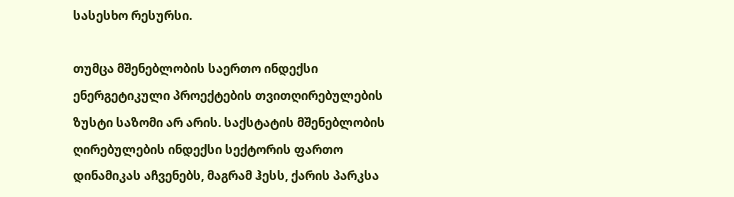სასესხო რესურსი.

თუმცა მშენებლობის საერთო ინდექსი ენერგეტიკული პროექტების თვითღირებულების ზუსტი საზომი არ არის. საქსტატის მშენებლობის ღირებულების ინდექსი სექტორის ფართო დინამიკას აჩვენებს, მაგრამ ჰესს, ქარის პარკსა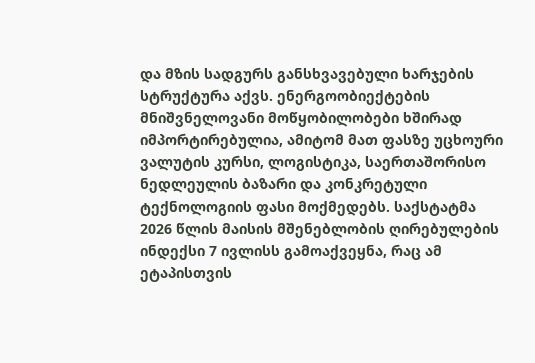და მზის სადგურს განსხვავებული ხარჯების სტრუქტურა აქვს. ენერგოობიექტების მნიშვნელოვანი მოწყობილობები ხშირად იმპორტირებულია, ამიტომ მათ ფასზე უცხოური ვალუტის კურსი, ლოგისტიკა, საერთაშორისო ნედლეულის ბაზარი და კონკრეტული ტექნოლოგიის ფასი მოქმედებს. საქსტატმა 2026 წლის მაისის მშენებლობის ღირებულების ინდექსი 7 ივლისს გამოაქვეყნა, რაც ამ ეტაპისთვის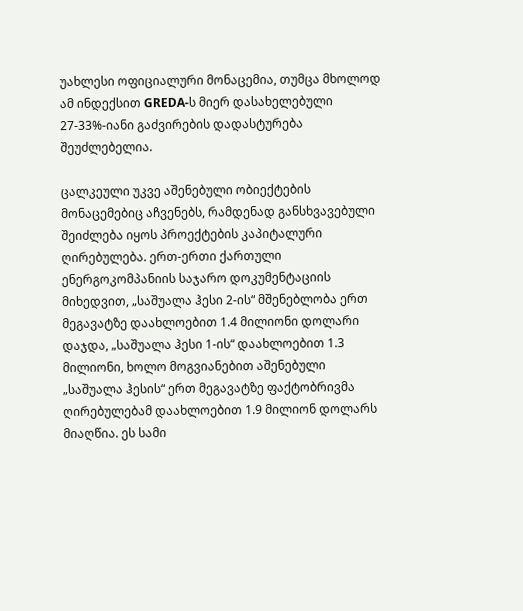უახლესი ოფიციალური მონაცემია, თუმცა მხოლოდ ამ ინდექსით GREDA-ს მიერ დასახელებული 27-33%-იანი გაძვირების დადასტურება შეუძლებელია.

ცალკეული უკვე აშენებული ობიექტების მონაცემებიც აჩვენებს, რამდენად განსხვავებული შეიძლება იყოს პროექტების კაპიტალური ღირებულება. ერთ-ერთი ქართული ენერგოკომპანიის საჯარო დოკუმენტაციის მიხედვით, „საშუალა ჰესი 2-ის“ მშენებლობა ერთ მეგავატზე დაახლოებით 1.4 მილიონი დოლარი დაჯდა, „საშუალა ჰესი 1-ის“ დაახლოებით 1.3 მილიონი, ხოლო მოგვიანებით აშენებული „საშუალა ჰესის“ ერთ მეგავატზე ფაქტობრივმა ღირებულებამ დაახლოებით 1.9 მილიონ დოლარს მიაღწია. ეს სამი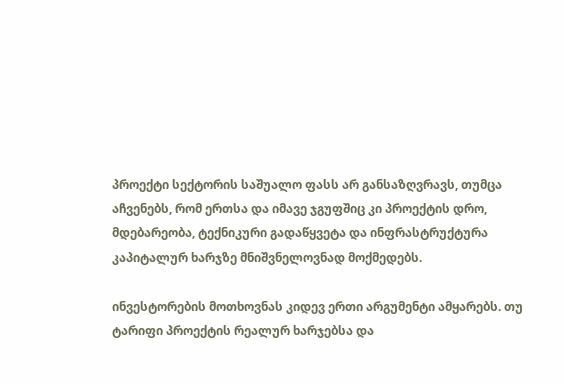პროექტი სექტორის საშუალო ფასს არ განსაზღვრავს, თუმცა აჩვენებს, რომ ერთსა და იმავე ჯგუფშიც კი პროექტის დრო, მდებარეობა, ტექნიკური გადაწყვეტა და ინფრასტრუქტურა კაპიტალურ ხარჯზე მნიშვნელოვნად მოქმედებს.

ინვესტორების მოთხოვნას კიდევ ერთი არგუმენტი ამყარებს. თუ ტარიფი პროექტის რეალურ ხარჯებსა და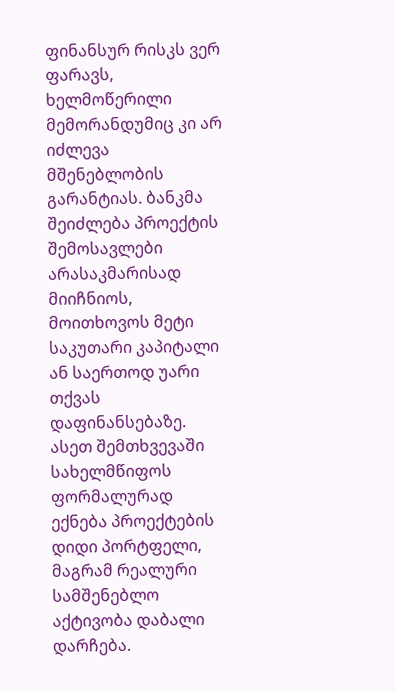ფინანსურ რისკს ვერ ფარავს, ხელმოწერილი მემორანდუმიც კი არ იძლევა მშენებლობის გარანტიას. ბანკმა შეიძლება პროექტის შემოსავლები არასაკმარისად მიიჩნიოს, მოითხოვოს მეტი საკუთარი კაპიტალი ან საერთოდ უარი თქვას დაფინანსებაზე. ასეთ შემთხვევაში სახელმწიფოს ფორმალურად ექნება პროექტების დიდი პორტფელი, მაგრამ რეალური სამშენებლო აქტივობა დაბალი დარჩება.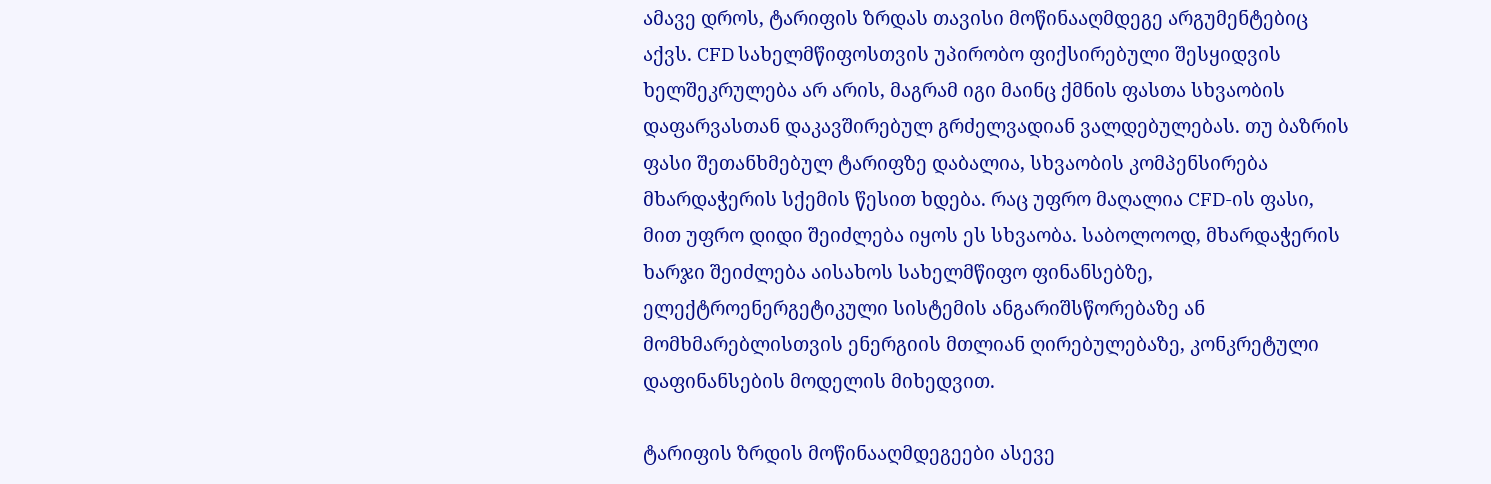ამავე დროს, ტარიფის ზრდას თავისი მოწინააღმდეგე არგუმენტებიც აქვს. CFD სახელმწიფოსთვის უპირობო ფიქსირებული შესყიდვის ხელშეკრულება არ არის, მაგრამ იგი მაინც ქმნის ფასთა სხვაობის დაფარვასთან დაკავშირებულ გრძელვადიან ვალდებულებას. თუ ბაზრის ფასი შეთანხმებულ ტარიფზე დაბალია, სხვაობის კომპენსირება მხარდაჭერის სქემის წესით ხდება. რაც უფრო მაღალია CFD-ის ფასი, მით უფრო დიდი შეიძლება იყოს ეს სხვაობა. საბოლოოდ, მხარდაჭერის ხარჯი შეიძლება აისახოს სახელმწიფო ფინანსებზე, ელექტროენერგეტიკული სისტემის ანგარიშსწორებაზე ან მომხმარებლისთვის ენერგიის მთლიან ღირებულებაზე, კონკრეტული დაფინანსების მოდელის მიხედვით.

ტარიფის ზრდის მოწინააღმდეგეები ასევე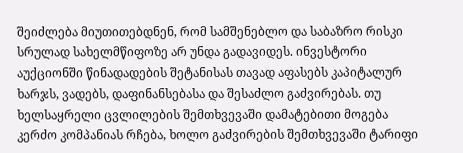შეიძლება მიუთითებდნენ, რომ სამშენებლო და საბაზრო რისკი სრულად სახელმწიფოზე არ უნდა გადავიდეს. ინვესტორი აუქციონში წინადადების შეტანისას თავად აფასებს კაპიტალურ ხარჯს, ვადებს, დაფინანსებასა და შესაძლო გაძვირებას. თუ ხელსაყრელი ცვლილების შემთხვევაში დამატებითი მოგება კერძო კომპანიას რჩება, ხოლო გაძვირების შემთხვევაში ტარიფი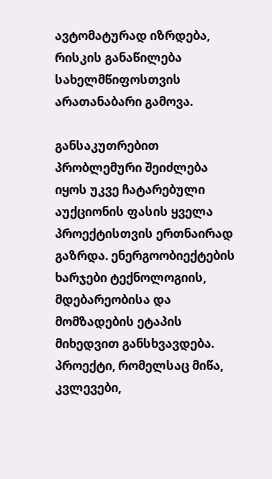ავტომატურად იზრდება, რისკის განაწილება სახელმწიფოსთვის არათანაბარი გამოვა.

განსაკუთრებით პრობლემური შეიძლება იყოს უკვე ჩატარებული აუქციონის ფასის ყველა პროექტისთვის ერთნაირად გაზრდა. ენერგოობიექტების ხარჯები ტექნოლოგიის, მდებარეობისა და მომზადების ეტაპის მიხედვით განსხვავდება. პროექტი, რომელსაც მიწა, კვლევები,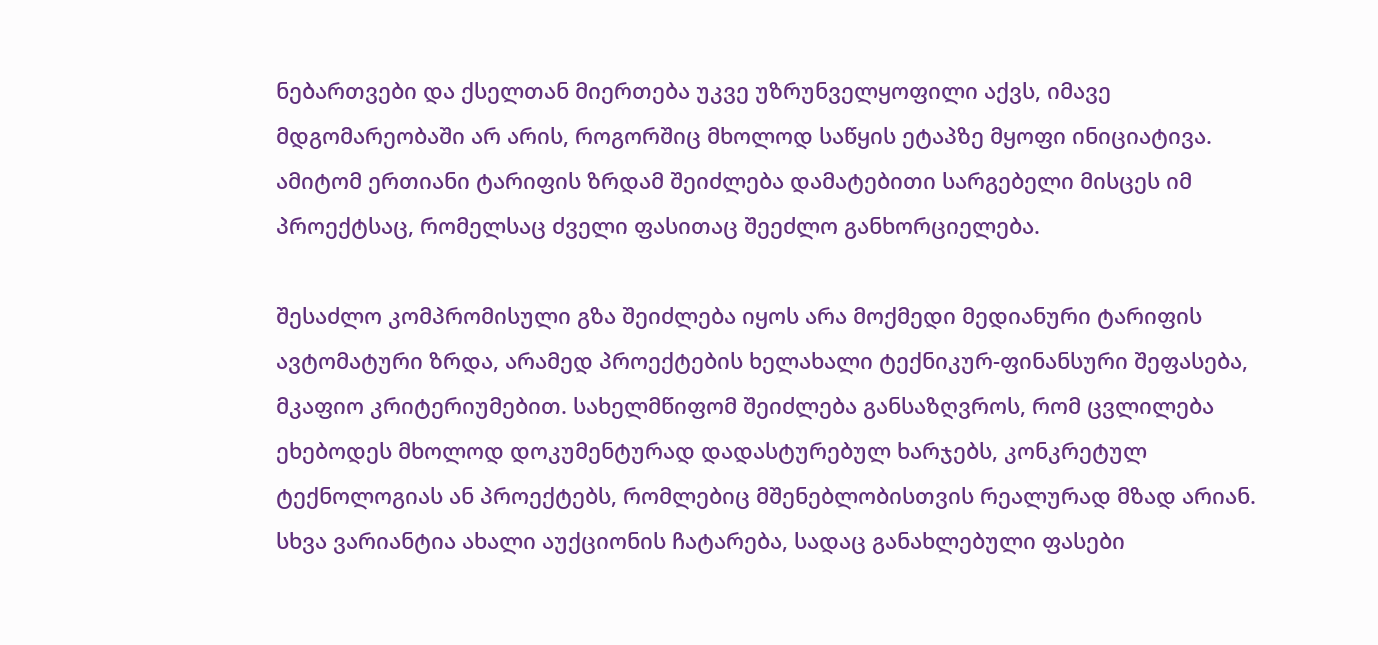ნებართვები და ქსელთან მიერთება უკვე უზრუნველყოფილი აქვს, იმავე მდგომარეობაში არ არის, როგორშიც მხოლოდ საწყის ეტაპზე მყოფი ინიციატივა. ამიტომ ერთიანი ტარიფის ზრდამ შეიძლება დამატებითი სარგებელი მისცეს იმ პროექტსაც, რომელსაც ძველი ფასითაც შეეძლო განხორციელება.

შესაძლო კომპრომისული გზა შეიძლება იყოს არა მოქმედი მედიანური ტარიფის ავტომატური ზრდა, არამედ პროექტების ხელახალი ტექნიკურ-ფინანსური შეფასება, მკაფიო კრიტერიუმებით. სახელმწიფომ შეიძლება განსაზღვროს, რომ ცვლილება ეხებოდეს მხოლოდ დოკუმენტურად დადასტურებულ ხარჯებს, კონკრეტულ ტექნოლოგიას ან პროექტებს, რომლებიც მშენებლობისთვის რეალურად მზად არიან. სხვა ვარიანტია ახალი აუქციონის ჩატარება, სადაც განახლებული ფასები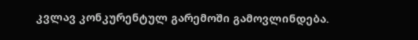კვლავ კონკურენტულ გარემოში გამოვლინდება.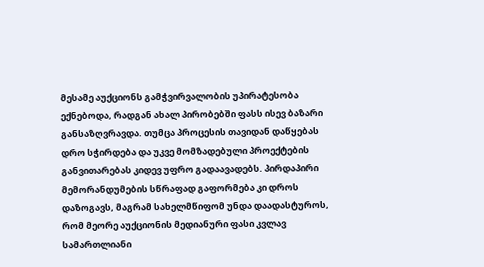მესამე აუქციონს გამჭვირვალობის უპირატესობა ექნებოდა, რადგან ახალ პირობებში ფასს ისევ ბაზარი განსაზღვრავდა. თუმცა პროცესის თავიდან დაწყებას დრო სჭირდება და უკვე მომზადებული პროექტების განვითარებას კიდევ უფრო გადაავადებს. პირდაპირი მემორანდუმების სწრაფად გაფორმება კი დროს დაზოგავს, მაგრამ სახელმწიფომ უნდა დაადასტუროს, რომ მეორე აუქციონის მედიანური ფასი კვლავ სამართლიანი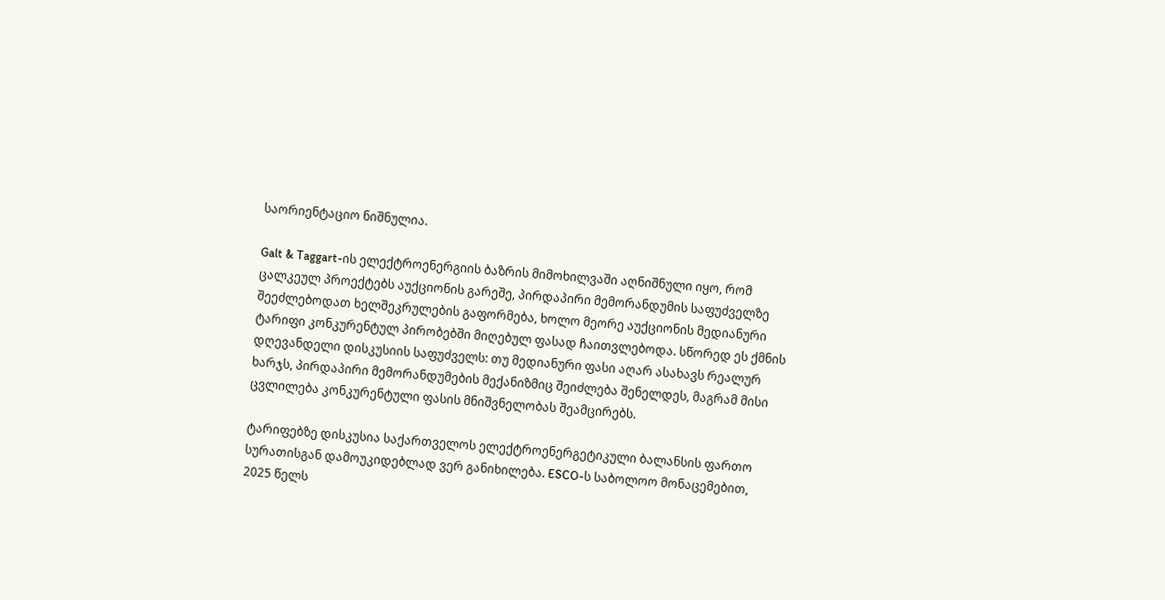საორიენტაციო ნიშნულია.

Galt & Taggart-ის ელექტროენერგიის ბაზრის მიმოხილვაში აღნიშნული იყო, რომ ცალკეულ პროექტებს აუქციონის გარეშე, პირდაპირი მემორანდუმის საფუძველზე შეეძლებოდათ ხელშეკრულების გაფორმება, ხოლო მეორე აუქციონის მედიანური ტარიფი კონკურენტულ პირობებში მიღებულ ფასად ჩაითვლებოდა. სწორედ ეს ქმნის დღევანდელი დისკუსიის საფუძველს: თუ მედიანური ფასი აღარ ასახავს რეალურ ხარჯს, პირდაპირი მემორანდუმების მექანიზმიც შეიძლება შენელდეს, მაგრამ მისი ცვლილება კონკურენტული ფასის მნიშვნელობას შეამცირებს.

ტარიფებზე დისკუსია საქართველოს ელექტროენერგეტიკული ბალანსის ფართო სურათისგან დამოუკიდებლად ვერ განიხილება. ESCO-ს საბოლოო მონაცემებით, 2025 წელს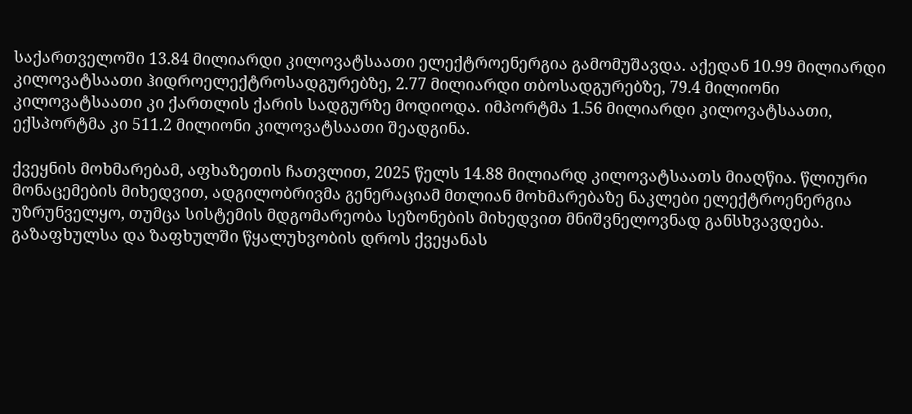საქართველოში 13.84 მილიარდი კილოვატსაათი ელექტროენერგია გამომუშავდა. აქედან 10.99 მილიარდი კილოვატსაათი ჰიდროელექტროსადგურებზე, 2.77 მილიარდი თბოსადგურებზე, 79.4 მილიონი კილოვატსაათი კი ქართლის ქარის სადგურზე მოდიოდა. იმპორტმა 1.56 მილიარდი კილოვატსაათი, ექსპორტმა კი 511.2 მილიონი კილოვატსაათი შეადგინა.

ქვეყნის მოხმარებამ, აფხაზეთის ჩათვლით, 2025 წელს 14.88 მილიარდ კილოვატსაათს მიაღწია. წლიური მონაცემების მიხედვით, ადგილობრივმა გენერაციამ მთლიან მოხმარებაზე ნაკლები ელექტროენერგია უზრუნველყო, თუმცა სისტემის მდგომარეობა სეზონების მიხედვით მნიშვნელოვნად განსხვავდება. გაზაფხულსა და ზაფხულში წყალუხვობის დროს ქვეყანას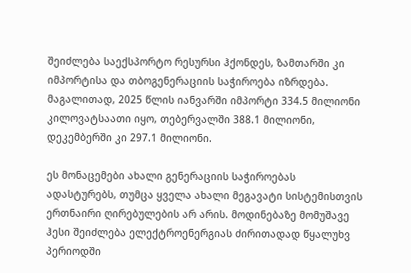შეიძლება საექსპორტო რესურსი ჰქონდეს, ზამთარში კი იმპორტისა და თბოგენერაციის საჭიროება იზრდება. მაგალითად, 2025 წლის იანვარში იმპორტი 334.5 მილიონი კილოვატსაათი იყო, თებერვალში 388.1 მილიონი, დეკემბერში კი 297.1 მილიონი.

ეს მონაცემები ახალი გენერაციის საჭიროებას ადასტურებს, თუმცა ყველა ახალი მეგავატი სისტემისთვის ერთნაირი ღირებულების არ არის. მოდინებაზე მომუშავე ჰესი შეიძლება ელექტროენერგიას ძირითადად წყალუხვ პერიოდში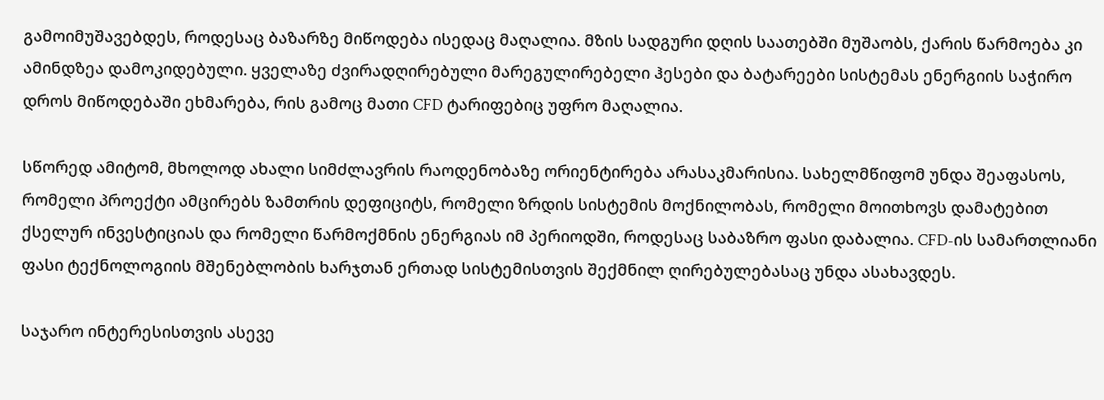გამოიმუშავებდეს, როდესაც ბაზარზე მიწოდება ისედაც მაღალია. მზის სადგური დღის საათებში მუშაობს, ქარის წარმოება კი ამინდზეა დამოკიდებული. ყველაზე ძვირადღირებული მარეგულირებელი ჰესები და ბატარეები სისტემას ენერგიის საჭირო დროს მიწოდებაში ეხმარება, რის გამოც მათი CFD ტარიფებიც უფრო მაღალია.

სწორედ ამიტომ, მხოლოდ ახალი სიმძლავრის რაოდენობაზე ორიენტირება არასაკმარისია. სახელმწიფომ უნდა შეაფასოს, რომელი პროექტი ამცირებს ზამთრის დეფიციტს, რომელი ზრდის სისტემის მოქნილობას, რომელი მოითხოვს დამატებით ქსელურ ინვესტიციას და რომელი წარმოქმნის ენერგიას იმ პერიოდში, როდესაც საბაზრო ფასი დაბალია. CFD-ის სამართლიანი ფასი ტექნოლოგიის მშენებლობის ხარჯთან ერთად სისტემისთვის შექმნილ ღირებულებასაც უნდა ასახავდეს.

საჯარო ინტერესისთვის ასევე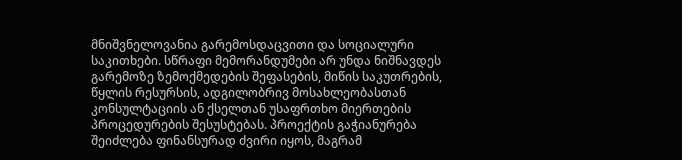მნიშვნელოვანია გარემოსდაცვითი და სოციალური საკითხები. სწრაფი მემორანდუმები არ უნდა ნიშნავდეს გარემოზე ზემოქმედების შეფასების, მიწის საკუთრების, წყლის რესურსის, ადგილობრივ მოსახლეობასთან კონსულტაციის ან ქსელთან უსაფრთხო მიერთების პროცედურების შესუსტებას. პროექტის გაჭიანურება შეიძლება ფინანსურად ძვირი იყოს, მაგრამ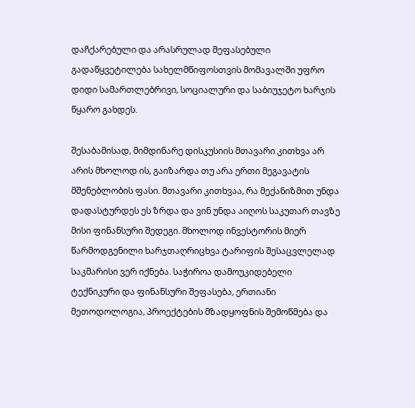დაჩქარებული და არასრულად შეფასებული გადაწყვეტილება სახელმწიფოსთვის მომავალში უფრო დიდი სამართლებრივი, სოციალური და საბიუჯეტო ხარჯის წყარო გახდეს.

შესაბამისად, მიმდინარე დისკუსიის მთავარი კითხვა არ არის მხოლოდ ის, გაიზარდა თუ არა ერთი მეგავატის მშენებლობის ფასი. მთავარი კითხვაა, რა მექანიზმით უნდა დადასტურდეს ეს ზრდა და ვინ უნდა აიღოს საკუთარ თავზე მისი ფინანსური შედეგი. მხოლოდ ინვესტორის მიერ წარმოდგენილი ხარჯთაღრიცხვა ტარიფის შესაცვლელად საკმარისი ვერ იქნება. საჭიროა დამოუკიდებელი ტექნიკური და ფინანსური შეფასება, ერთიანი მეთოდოლოგია, პროექტების მზადყოფნის შემოწმება და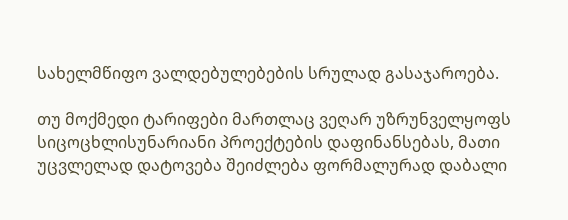სახელმწიფო ვალდებულებების სრულად გასაჯაროება.

თუ მოქმედი ტარიფები მართლაც ვეღარ უზრუნველყოფს სიცოცხლისუნარიანი პროექტების დაფინანსებას, მათი უცვლელად დატოვება შეიძლება ფორმალურად დაბალი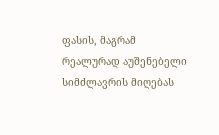ფასის, მაგრამ რეალურად აუშენებელი სიმძლავრის მიღებას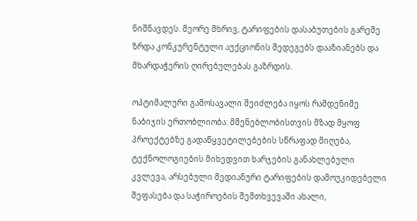ნიშნავდეს. მეორე მხრივ, ტარიფების დასაბუთების გარეშე ზრდა კონკურენტული აუქციონის შედეგებს დააზიანებს და მხარდაჭერის ღირებულებას გაზრდის.

ოპტიმალური გამოსავალი შეიძლება იყოს რამდენიმე ნაბიჯის ერთობლიობა: მშენებლობისთვის მზად მყოფ პროექტებზე გადაწყვეტილებების სწრაფად მიღება, ტექნოლოგიების მიხედვით ხარჯების განახლებული კვლევა, არსებული მედიანური ტარიფების დამოუკიდებელი შეფასება და საჭიროების შემთხვევაში ახალი,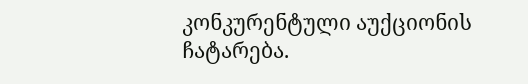კონკურენტული აუქციონის ჩატარება.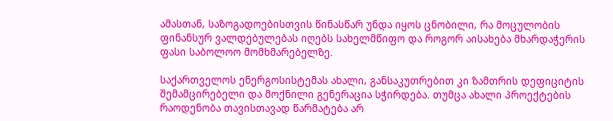ამასთან, საზოგადოებისთვის წინასწარ უნდა იყოს ცნობილი, რა მოცულობის ფინანსურ ვალდებულებას იღებს სახელმწიფო და როგორ აისახება მხარდაჭერის ფასი საბოლოო მომხმარებელზე.

საქართველოს ენერგოსისტემას ახალი, განსაკუთრებით კი ზამთრის დეფიციტის შემამცირებელი და მოქნილი გენერაცია სჭირდება. თუმცა ახალი პროექტების რაოდენობა თავისთავად წარმატება არ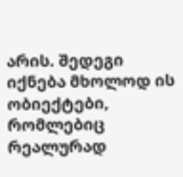არის. შედეგი იქნება მხოლოდ ის ობიექტები, რომლებიც რეალურად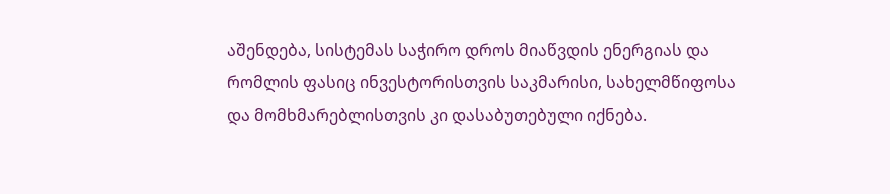აშენდება, სისტემას საჭირო დროს მიაწვდის ენერგიას და რომლის ფასიც ინვესტორისთვის საკმარისი, სახელმწიფოსა და მომხმარებლისთვის კი დასაბუთებული იქნება.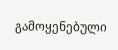გამოყენებული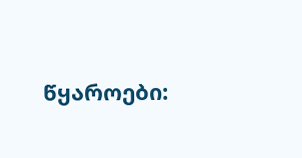წყაროები: